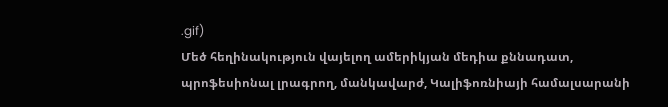.gif)
Մեծ հեղինակություն վայելող ամերիկյան մեդիա քննադատ, պրոֆեսիոնալ լրագրող, մանկավարժ, Կալիֆոռնիայի համալսարանի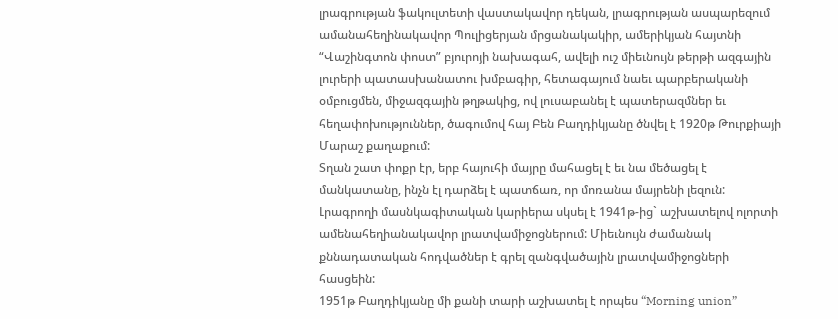լրագրության ֆակուլտետի վաստակավոր դեկան, լրագրության ասպարեզում ամանահեղինակավոր Պուլիցերյան մրցանակակիր, ամերիկյան հայտնի “Վաշինգտոն փոստ” բյուրոյի նախագահ, ավելի ուշ միեւնույն թերթի ազգային լուրերի պատասխանատու խմբագիր, հետագայում նաեւ պարբերականի օմբուցմեն, միջազգային թղթակից, ով լուսաբանել է պատերազմներ եւ հեղափոխություններ, ծագումով հայ Բեն Բաղդիկյանը ծնվել է 1920թ Թուրքիայի Մարաշ քաղաքում:
Տղան շատ փոքր էր, երբ հայուհի մայրը մահացել է եւ նա մեծացել է մանկատանը, ինչն էլ դարձել է պատճառ, որ մոռանա մայրենի լեզուն:
Լրագրողի մասնկագիտական կարիերա սկսել է 1941թ-ից` աշխատելով ոլորտի ամենահեղիանակավոր լրատվամիջոցներում: Միեւնույն ժամանակ քննադատական հոդվածներ է գրել զանգվածային լրատվամիջոցների հասցեին:
1951թ Բաղդիկյանը մի քանի տարի աշխատել է որպես “Morning union”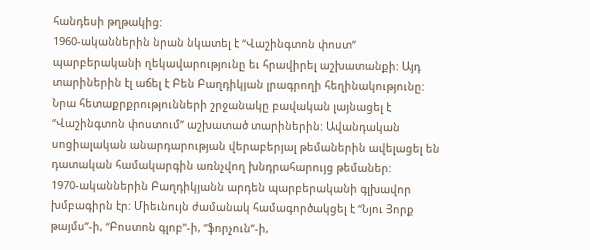հանդեսի թղթակից:
1960-ականներին նրան նկատել է “Վաշինգտոն փոստ” պարբերականի ղեկավարությունը եւ հրավիրել աշխատանքի: Այդ տարիներին էլ աճել է Բեն Բաղդիկյան լրագրողի հեղինակությունը:
Նրա հետաքրքրությունների շրջանակը բավական լայնացել է “Վաշինգտոն փոստում” աշխատած տարիներին: Ավանդական սոցիալական անարդարության վերաբերյալ թեմաներին ավելացել են դատական համակարգին առնչվող խնդրահարույց թեմաներ:
1970-ականներին Բաղդիկյանն արդեն պարբերականի գլխավոր խմբագիրն էր: Միեւնույն ժամանակ համագործակցել է “Նյու Յորք թայմս”-ի, “Բոստոն գլոբ”-ի, “ֆորչուն”-ի,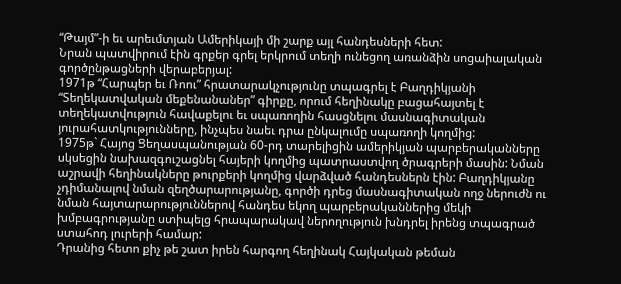“Թայմ”-ի եւ արեւմտյան Ամերիկայի մի շարք այլ հանդեսների հետ:
Նրան պատվիրում էին գրքեր գրել երկրում տեղի ունեցող առանձին սոցաիալական գործընթացների վերաբերյալ:
1971թ “Հարպեր եւ Ռոու” հրատարակչությունը տպագրել է Բաղդիկյանի “Տեղեկատվական մեքենանաներ” գիրքը, որում հեղինակը բացահայտել է տեղեկատվություն հավաքելու եւ սպառողին հասցնելու մասնագիտական յուրահատկությունները, ինչպես նաեւ դրա ընկալումը սպառողի կողմից:
1975թ` Հայոց Ցեղասպանության 60-րդ տարելիցին ամերիկյան պարբերականները սկսեցին նախազգուշացնել հայերի կողմից պատրաստվող ծրագրերի մասին: Նման աշրավի հեղինակները թուրքերի կողմից վարձված հանդեսներն էին: Բաղդիկյանը չդիմանալով նման զեղծարարությանը, գործի դրեց մասնագիտական ողջ ներուժն ու նման հայտարարություններով հանդես եկող պարբերականներից մեկի խմբագրությանը ստիպելց հրապարակավ ներողություն խնդրել իրենց տպագրած ստահոդ լուրերի համար:
Դրանից հետո քիչ թե շատ իրեն հարգող հեղինակ Հայկական թեման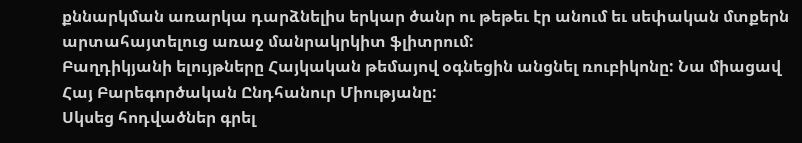քննարկման առարկա դարձնելիս երկար ծանր ու թեթեւ էր անում եւ սեփական մտքերն արտահայտելուց առաջ մանրակրկիտ ֆլիտրում:
Բաղդիկյանի ելույթները Հայկական թեմայով օգնեցին անցնել ռուբիկոնը: Նա միացավ Հայ Բարեգործական Ընդհանուր Միությանը:
Սկսեց հոդվածներ գրել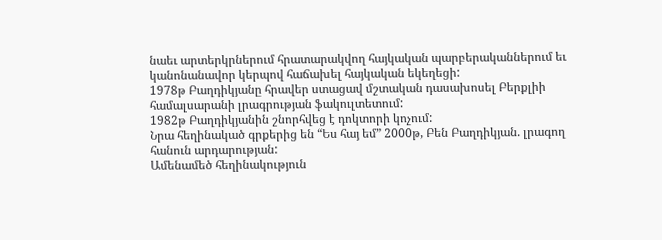նաեւ արտերկրներում հրատարակվող հայկական պարբերականներում եւ կանոնանավոր կերպով հաճախել հայկական եկեղեցի:
1978թ Բաղդիկյանը հրավեր ստացավ մշտական դասախոսել Բերքլիի համալսարանի լրագրության ֆակուլտետում:
1982թ Բաղդիկյանին շնորհվեց է դոկտորի կոչում:
Նրա հեղինակած գրքերից են “Ես հայ եմ” 2000թ, Բեն Բաղդիկյան. լրագող հանուն արդարության:
Ամենամեծ հեղինակություն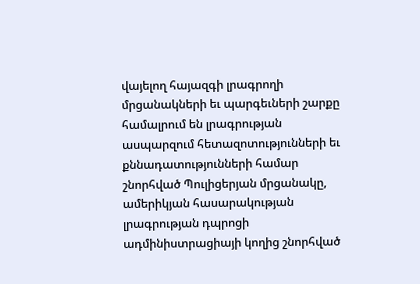վայելող հայազգի լրագրողի մրցանակների եւ պարգեւների շարքը համալրում են լրագրության ասպարզում հետազոտությունների եւ քննադատությունների համար շնորհված Պուլիցերյան մրցանակը, ամերիկյան հասարակության լրագրության դպրոցի ադմինիստրացիայի կողից շնորհված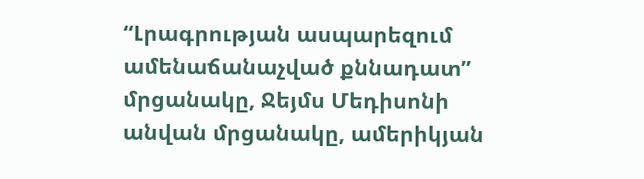“Լրագրության ասպարեզում ամենաճանաչված քննադատ” մրցանակը, Ջեյմս Մեդիսոնի անվան մրցանակը, ամերիկյան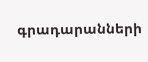գրադարանների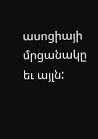ասոցիայի մրցանակը եւ այլն: